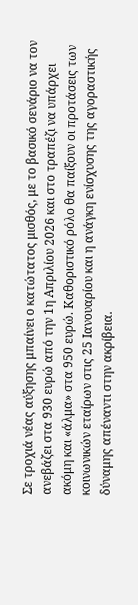Σε τροχιά νέας αύξησης μπαίνει ο κατώτατος μισθός, με το βασικό σενάριο να τον ανεβάζει στα 930 ευρώ από την 1η Απριλίου 2026 και στο τραπέζι να υπάρχει ακόμη και «άλμα» στα 950 ευρώ. Καθοριστικό ρόλο θα παίξουν οι προτάσεις των κοινωνικών εταίρων στις 25 Ιανουαρίου και η ανάγκη ενίσχυσης της αγοραστικής δύναμης απέναντι στην ακρίβεια.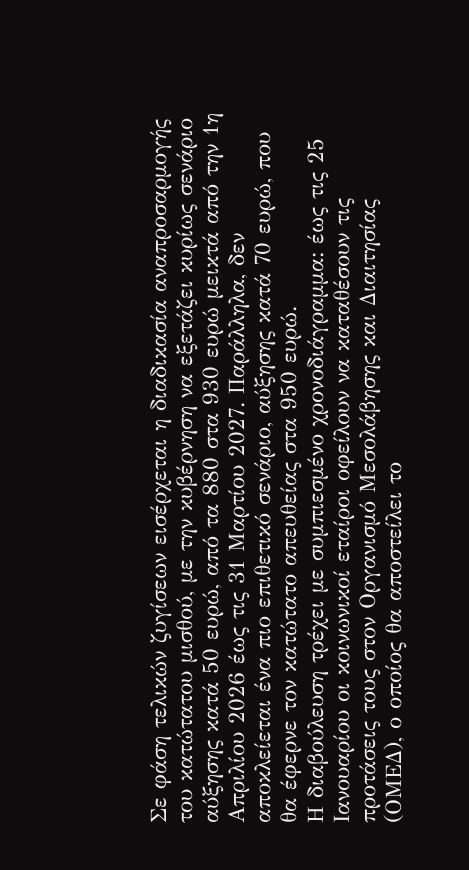Σε φάση τελικών ζυγίσεων εισέρχεται η διαδικασία αναπροσαρμογής του κατώτατου μισθού, με την κυβέρνηση να εξετάζει κυρίως σενάριο αύξησης κατά 50 ευρώ, από τα 880 στα 930 ευρώ μεικτά από την 1η Απριλίου 2026 έως τις 31 Μαρτίου 2027. Παράλληλα, δεν αποκλείεται ένα πιο επιθετικό σενάριο, αύξησης κατά 70 ευρώ, που θα έφερνε τον κατώτατο απευθείας στα 950 ευρώ.
Η διαβούλευση τρέχει με συμπιεσμένο χρονοδιάγραμμα: έως τις 25 Ιανουαρίου οι κοινωνικοί εταίροι οφείλουν να καταθέσουν τις προτάσεις τους στον Οργανισμό Μεσολάβησης και Διαιτησίας (ΟΜΕΔ), ο οποίος θα αποστείλει το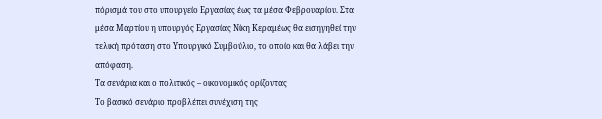πόρισμά του στο υπουργείο Εργασίας έως τα μέσα Φεβρουαρίου. Στα μέσα Μαρτίου η υπουργός Εργασίας Νίκη Κεραμέως θα εισηγηθεί την τελική πρόταση στο Υπουργικό Συμβούλιο, το οποίο και θα λάβει την απόφαση.
Τα σενάρια και ο πολιτικός – οικονομικός ορίζοντας
Το βασικό σενάριο προβλέπει συνέχιση της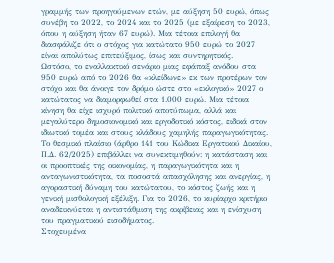γραμμής των προηγούμενων ετών, με αύξηση 50 ευρώ, όπως συνέβη το 2022, το 2024 και το 2025 (με εξαίρεση το 2023, όπου η αύξηση ήταν 67 ευρώ). Μια τέτοια επιλογή θα διασφάλιζε ότι ο στόχος για κατώτατο 950 ευρώ το 2027 είναι απολύτως επιτεύξιμος, ίσως και συντηρητικός.
Ωστόσο, το εναλλακτικό σενάριο μιας εφάπαξ ανόδου στα 950 ευρώ από το 2026 θα «κλείδωνε» εκ των προτέρων τον στόχο και θα άνοιγε τον δρόμο ώστε στο «εκλογικό» 2027 ο κατώτατος να διαμορφωθεί στα 1.000 ευρώ. Μια τέτοια κίνηση θα είχε ισχυρό πολιτικό αποτύπωμα, αλλά και μεγαλύτερο δημοσιονομικό και εργοδοτικό κόστος, ειδικά στον ιδιωτικό τομέα και στους κλάδους χαμηλής παραγωγικότητας.
Το θεσμικό πλαίσιο (άρθρο 141 του Κώδικα Εργατικού Δικαίου, Π.Δ. 62/2025) επιβάλλει να συνεκτιμηθούν: η κατάσταση και οι προοπτικές της οικονομίας, η παραγωγικότητα και η ανταγωνιστικότητα, τα ποσοστά απασχόλησης και ανεργίας, η αγοραστική δύναμη του κατώτατου, το κόστος ζωής και η γενική μισθολογική εξέλιξη. Για το 2026, το κυρίαρχο κριτήριο αναδεικνύεται η αντιστάθμιση της ακρίβειας και η ενίσχυση του πραγματικού εισοδήματος.
Στοχευμένα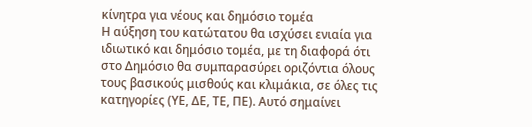κίνητρα για νέους και δημόσιο τομέα
Η αύξηση του κατώτατου θα ισχύσει ενιαία για ιδιωτικό και δημόσιο τομέα, με τη διαφορά ότι στο Δημόσιο θα συμπαρασύρει οριζόντια όλους τους βασικούς μισθούς και κλιμάκια, σε όλες τις κατηγορίες (ΥΕ, ΔΕ, ΤΕ, ΠΕ). Αυτό σημαίνει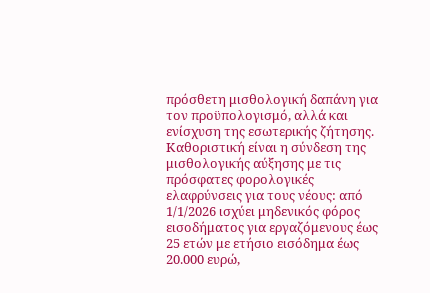πρόσθετη μισθολογική δαπάνη για τον προϋπολογισμό, αλλά και ενίσχυση της εσωτερικής ζήτησης.
Καθοριστική είναι η σύνδεση της μισθολογικής αύξησης με τις πρόσφατες φορολογικές ελαφρύνσεις για τους νέους: από 1/1/2026 ισχύει μηδενικός φόρος εισοδήματος για εργαζόμενους έως 25 ετών με ετήσιο εισόδημα έως 20.000 ευρώ,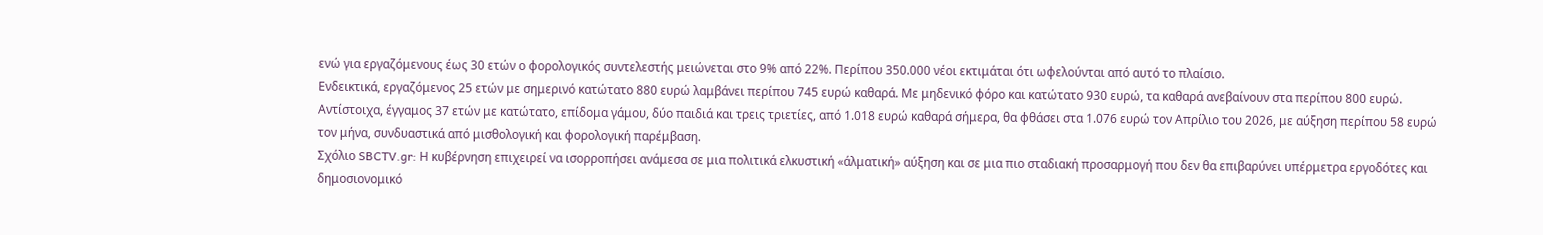ενώ για εργαζόμενους έως 30 ετών ο φορολογικός συντελεστής μειώνεται στο 9% από 22%. Περίπου 350.000 νέοι εκτιμάται ότι ωφελούνται από αυτό το πλαίσιο.
Ενδεικτικά, εργαζόμενος 25 ετών με σημερινό κατώτατο 880 ευρώ λαμβάνει περίπου 745 ευρώ καθαρά. Με μηδενικό φόρο και κατώτατο 930 ευρώ, τα καθαρά ανεβαίνουν στα περίπου 800 ευρώ. Αντίστοιχα, έγγαμος 37 ετών με κατώτατο, επίδομα γάμου, δύο παιδιά και τρεις τριετίες, από 1.018 ευρώ καθαρά σήμερα, θα φθάσει στα 1.076 ευρώ τον Απρίλιο του 2026, με αύξηση περίπου 58 ευρώ τον μήνα, συνδυαστικά από μισθολογική και φορολογική παρέμβαση.
Σχόλιο SBCTV.gr: Η κυβέρνηση επιχειρεί να ισορροπήσει ανάμεσα σε μια πολιτικά ελκυστική «άλματική» αύξηση και σε μια πιο σταδιακή προσαρμογή που δεν θα επιβαρύνει υπέρμετρα εργοδότες και δημοσιονομικό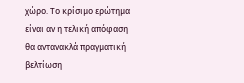χώρο. Το κρίσιμο ερώτημα είναι αν η τελική απόφαση θα αντανακλά πραγματική βελτίωση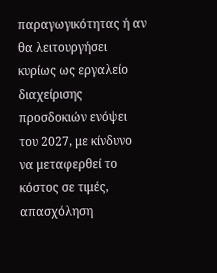παραγωγικότητας ή αν θα λειτουργήσει κυρίως ως εργαλείο διαχείρισης προσδοκιών ενόψει του 2027, με κίνδυνο να μεταφερθεί το κόστος σε τιμές, απασχόληση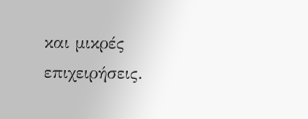και μικρές επιχειρήσεις.